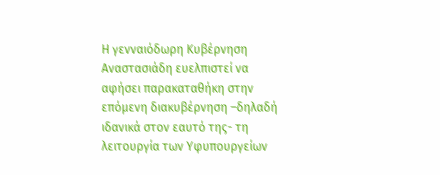Η γενναιόδωρη Κυβέρνηση Αναστασιάδη ευελπιστεί να αφήσει παρακαταθήκη στην επόμενη διακυβέρνηση –δηλαδή ιδανικά στον εαυτό της- τη λειτουργία των Υφυπουργείων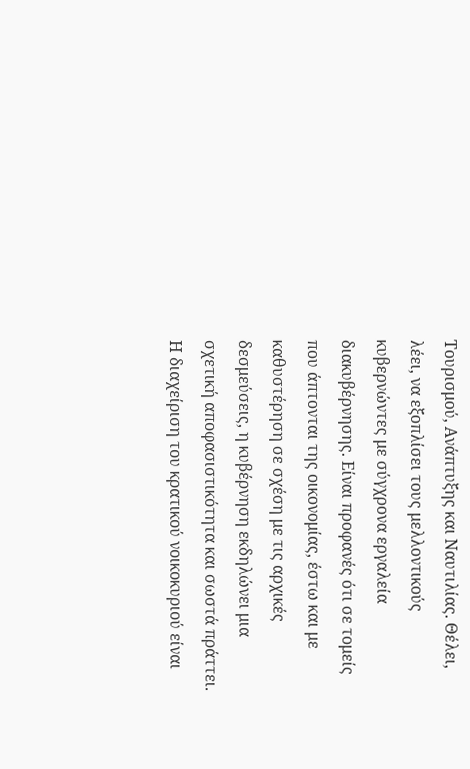Τουρισμού, Ανάπτυξης και Ναυτιλίας. Θέλει, λέει, να εξοπλίσει τους μελλοντικούς κυβερνώντες με σύγχρονα εργαλεία διακυβέρνησης. Είναι προφανές ότι σε τομείς που άπτονται της οικονομίας, έστω και με καθυστέρηση σε σχέση με τις αρχικές δεσμεύσεις, η κυβέρνηση εκδηλώνει μια σχετική αποφασιστικότητα και σωστά πράττει. Η διαχείριση του κρατικού νοικοκυριού είναι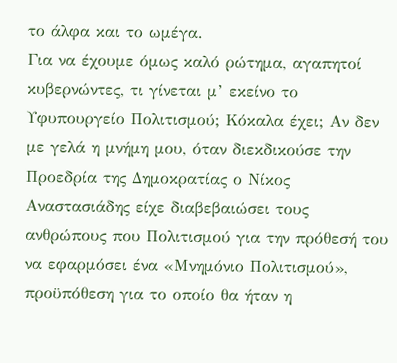το άλφα και το ωμέγα.
Για να έχουμε όμως καλό ρώτημα, αγαπητοί κυβερνώντες, τι γίνεται μ’ εκείνο το Υφυπουργείο Πολιτισμού; Κόκαλα έχει; Αν δεν με γελά η μνήμη μου, όταν διεκδικούσε την Προεδρία της Δημοκρατίας ο Νίκος Αναστασιάδης είχε διαβεβαιώσει τους ανθρώπους που Πολιτισμού για την πρόθεσή του να εφαρμόσει ένα «Μνημόνιο Πολιτισμού», προϋπόθεση για το οποίο θα ήταν η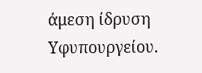άμεση ίδρυση Υφυπουργείου.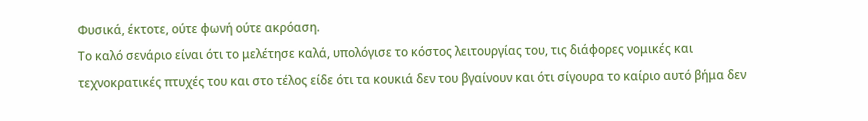Φυσικά, έκτοτε, ούτε φωνή ούτε ακρόαση.
Το καλό σενάριο είναι ότι το μελέτησε καλά, υπολόγισε το κόστος λειτουργίας του, τις διάφορες νομικές και τεχνοκρατικές πτυχές του και στο τέλος είδε ότι τα κουκιά δεν του βγαίνουν και ότι σίγουρα το καίριο αυτό βήμα δεν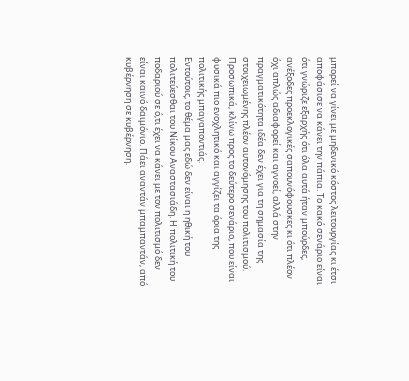μπορεί να γίνει με μηδενικό κόστος λειτουργίας κι έτσι αποφάσισε να κάνει την πάπια. Το κακό σενάριο είναι ότι γνώριζε εξαρχής ότι όλα αυτά ήταν μπούρδες, ανέξοδες προεκλογικές σαπουνόφουσκες κι ότι πλέον όχι απλώς αδιαφορεί και αγνοεί, αλλά στην πραγματικότητα ιδέα δεν έχει για τη σημασία της στοιχειωμένης πλέον αυτονόμησης του πολιτισμού. Προσωπικά, κλίνω προς το δεύτερο σενάριο, που είναι φυσικά πιο ενοχλητικό και αγγίζει τα όρια της πολιτικής μπαγαποντιάς.
Εντούτοις, το θέμα μας εδώ δεν είναι η ηθική του πολιτεύεσθαι του Νίκου Αναστασιάδη. Η πολιτική του ποδαριού σε ό,τι έχει να κάνει με τον πολιτισμό δεν είναι καινό δαιμόνιο. Πάει αναντάν μπαμπαντάν, από κυβέρνηση σε κυβέρνηση.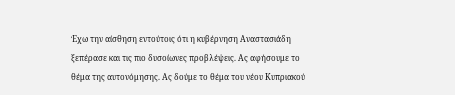Έχω την αίσθηση εντούτοις ότι η κυβέρνηση Αναστασιάδη ξεπέρασε και τις πιο δυσοίωνες προβλέψεις. Ας αφήσουμε το θέμα της αυτονόμησης. Ας δούμε το θέμα του νέου Κυπριακού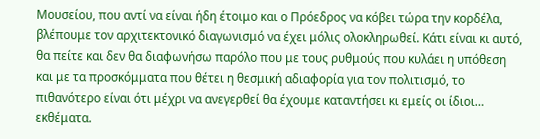Μουσείου, που αντί να είναι ήδη έτοιμο και ο Πρόεδρος να κόβει τώρα την κορδέλα, βλέπουμε τον αρχιτεκτονικό διαγωνισμό να έχει μόλις ολοκληρωθεί. Κάτι είναι κι αυτό, θα πείτε και δεν θα διαφωνήσω παρόλο που με τους ρυθμούς που κυλάει η υπόθεση και με τα προσκόμματα που θέτει η θεσμική αδιαφορία για τον πολιτισμό, το πιθανότερο είναι ότι μέχρι να ανεγερθεί θα έχουμε καταντήσει κι εμείς οι ίδιοι… εκθέματα.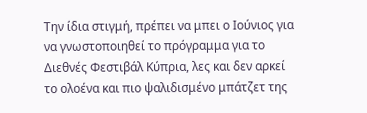Την ίδια στιγμή, πρέπει να μπει ο Ιούνιος για να γνωστοποιηθεί το πρόγραμμα για το Διεθνές Φεστιβάλ Κύπρια, λες και δεν αρκεί το ολοένα και πιο ψαλιδισμένο μπάτζετ της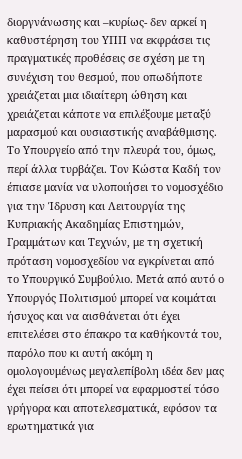διοργνάνωσης και –κυρίως- δεν αρκεί η καθυστέρηση του ΥΠΠ να εκφράσει τις πραγματικές προθέσεις σε σχέση με τη συνέχιση του θεσμού, που οπωδήποτε χρειάζεται μια ιδιαίτερη ώθηση και χρειάζεται κάποτε να επιλέξουμε μεταξύ μαρασμού και ουσιαστικής αναβάθμισης.
Το Υπουργείο από την πλευρά του, όμως, περί άλλα τυρβάζει. Τον Κώστα Καδή τον έπιασε μανία να υλοποιήσει το νομοσχέδιο για την Ίδρυση και Λειτουργία της Κυπριακής Ακαδημίας Επιστημών, Γραμμάτων και Τεχνών, με τη σχετική πρόταση νομοσχεδίου να εγκρίνεται από το Υπουργικό Συμβούλιο. Μετά από αυτό ο Υπουργός Πολιτισμού μπορεί να κοιμάται ήσυχος και να αισθάνεται ότι έχει επιτελέσει στο έπακρο τα καθήκοντά του, παρόλο που κι αυτή ακόμη η ομολογουμένως μεγαλεπίβολη ιδέα δεν μας έχει πείσει ότι μπορεί να εφαρμοστεί τόσο γρήγορα και αποτελεσματικά, εφόσον τα ερωτηματικά για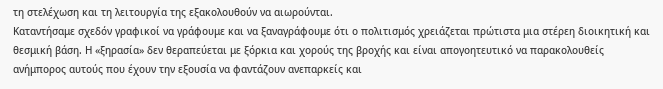τη στελέχωση και τη λειτουργία της εξακολουθούν να αιωρούνται.
Καταντήσαμε σχεδόν γραφικοί να γράφουμε και να ξαναγράφουμε ότι ο πολιτισμός χρειάζεται πρώτιστα μια στέρεη διοικητική και θεσμική βάση. Η «ξηρασία» δεν θεραπεύεται με ξόρκια και χορούς της βροχής και είναι απογοητευτικό να παρακολουθείς ανήμπορος αυτούς που έχουν την εξουσία να φαντάζουν ανεπαρκείς και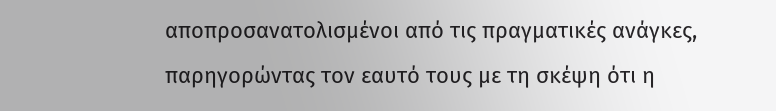αποπροσανατολισμένοι από τις πραγματικές ανάγκες, παρηγορώντας τον εαυτό τους με τη σκέψη ότι η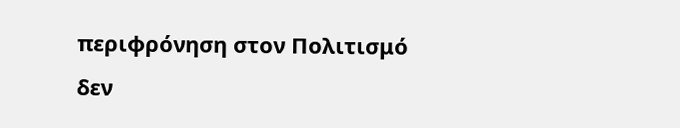περιφρόνηση στον Πολιτισμό δεν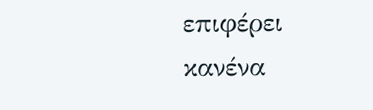επιφέρει κανένα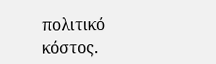πολιτικό κόστος.